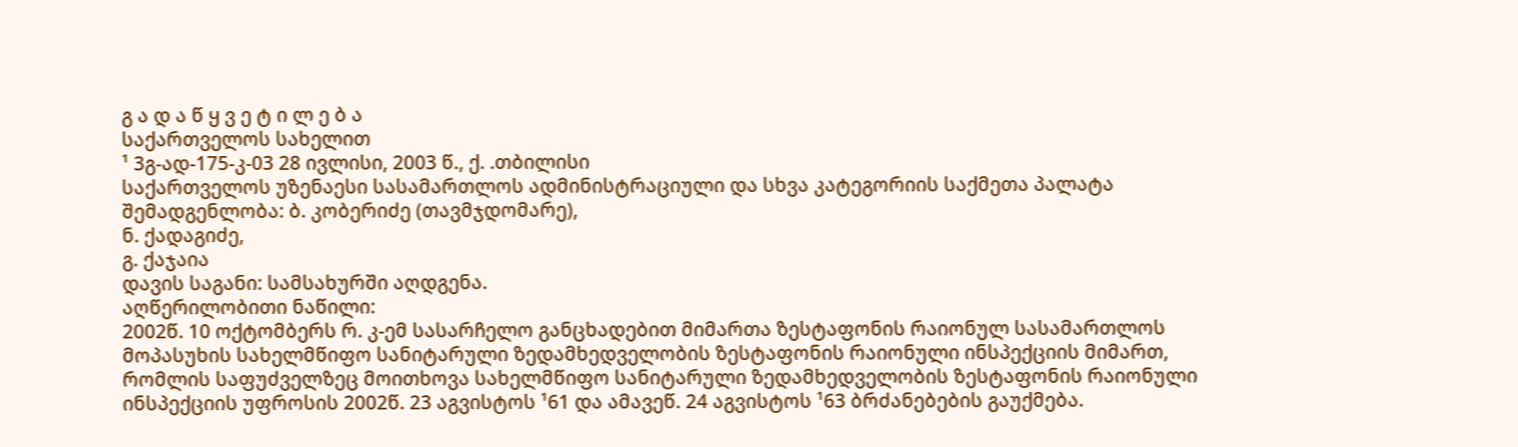გ ა დ ა წ ყ ვ ე ტ ი ლ ე ბ ა
საქართველოს სახელით
¹ 3გ-ად-175-კ-03 28 ივლისი, 2003 წ., ქ. .თბილისი
საქართველოს უზენაესი სასამართლოს ადმინისტრაციული და სხვა კატეგორიის საქმეთა პალატა
შემადგენლობა: ბ. კობერიძე (თავმჯდომარე),
ნ. ქადაგიძე,
გ. ქაჯაია
დავის საგანი: სამსახურში აღდგენა.
აღწერილობითი ნაწილი:
2002წ. 10 ოქტომბერს რ. კ-ემ სასარჩელო განცხადებით მიმართა ზესტაფონის რაიონულ სასამართლოს მოპასუხის სახელმწიფო სანიტარული ზედამხედველობის ზესტაფონის რაიონული ინსპექციის მიმართ, რომლის საფუძველზეც მოითხოვა სახელმწიფო სანიტარული ზედამხედველობის ზესტაფონის რაიონული ინსპექციის უფროსის 2002წ. 23 აგვისტოს ¹61 და ამავეწ. 24 აგვისტოს ¹63 ბრძანებების გაუქმება.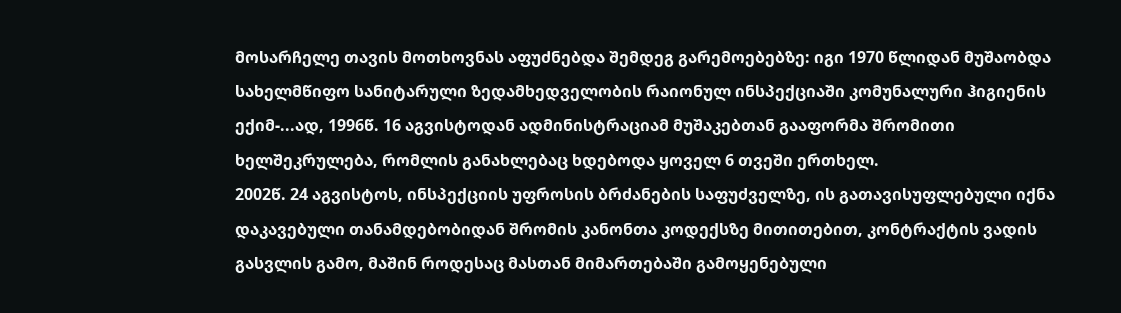მოსარჩელე თავის მოთხოვნას აფუძნებდა შემდეგ გარემოებებზე: იგი 1970 წლიდან მუშაობდა სახელმწიფო სანიტარული ზედამხედველობის რაიონულ ინსპექციაში კომუნალური ჰიგიენის ექიმ-...ად, 1996წ. 16 აგვისტოდან ადმინისტრაციამ მუშაკებთან გააფორმა შრომითი ხელშეკრულება, რომლის განახლებაც ხდებოდა ყოველ 6 თვეში ერთხელ.
2002წ. 24 აგვისტოს, ინსპექციის უფროსის ბრძანების საფუძველზე, ის გათავისუფლებული იქნა დაკავებული თანამდებობიდან შრომის კანონთა კოდექსზე მითითებით, კონტრაქტის ვადის გასვლის გამო, მაშინ როდესაც მასთან მიმართებაში გამოყენებული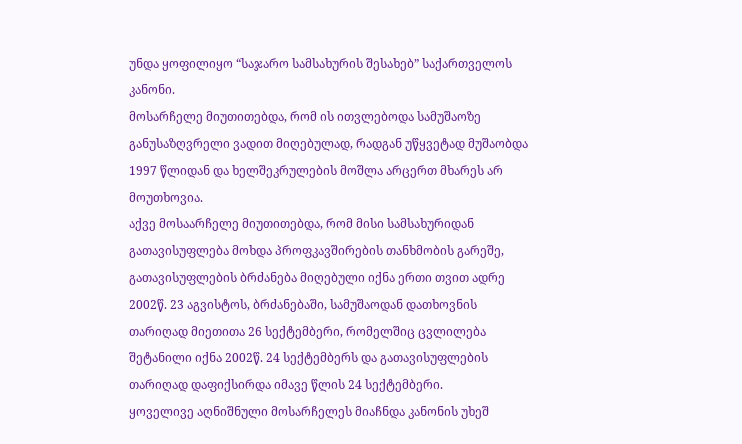უნდა ყოფილიყო “საჯარო სამსახურის შესახებ” საქართველოს კანონი.
მოსარჩელე მიუთითებდა, რომ ის ითვლებოდა სამუშაოზე განუსაზღვრელი ვადით მიღებულად, რადგან უწყვეტად მუშაობდა 1997 წლიდან და ხელშეკრულების მოშლა არცერთ მხარეს არ მოუთხოვია.
აქვე მოსაარჩელე მიუთითებდა, რომ მისი სამსახურიდან გათავისუფლება მოხდა პროფკავშირების თანხმობის გარეშე, გათავისუფლების ბრძანება მიღებული იქნა ერთი თვით ადრე 2002წ. 23 აგვისტოს, ბრძანებაში, სამუშაოდან დათხოვნის თარიღად მიეთითა 26 სექტემბერი, რომელშიც ცვლილება შეტანილი იქნა 2002წ. 24 სექტემბერს და გათავისუფლების თარიღად დაფიქსირდა იმავე წლის 24 სექტემბერი.
ყოველივე აღნიშნული მოსარჩელეს მიაჩნდა კანონის უხეშ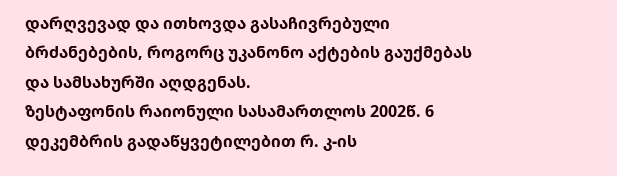დარღვევად და ითხოვდა გასაჩივრებული ბრძანებების, როგორც უკანონო აქტების გაუქმებას და სამსახურში აღდგენას.
ზესტაფონის რაიონული სასამართლოს 2002წ. 6 დეკემბრის გადაწყვეტილებით რ. კ-ის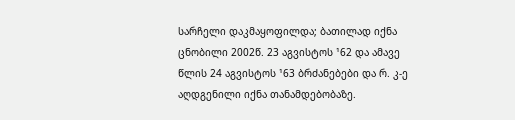სარჩელი დაკმაყოფილდა; ბათილად იქნა ცნობილი 2002წ. 23 აგვისტოს ¹62 და ამავე წლის 24 აგვისტოს ¹63 ბრძანებები და რ. კ-ე აღდგენილი იქნა თანამდებობაზე.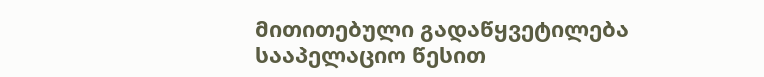მითითებული გადაწყვეტილება სააპელაციო წესით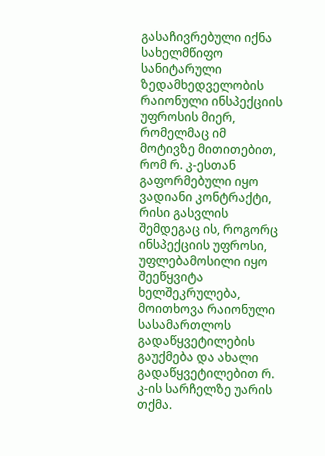გასაჩივრებული იქნა სახელმწიფო სანიტარული ზედამხედველობის რაიონული ინსპექციის უფროსის მიერ, რომელმაც იმ მოტივზე მითითებით, რომ რ. კ-ესთან გაფორმებული იყო ვადიანი კონტრაქტი, რისი გასვლის შემდეგაც ის, როგორც ინსპექციის უფროსი, უფლებამოსილი იყო შეეწყვიტა ხელშეკრულება, მოითხოვა რაიონული სასამართლოს გადაწყვეტილების გაუქმება და ახალი გადაწყვეტილებით რ. კ-ის სარჩელზე უარის თქმა.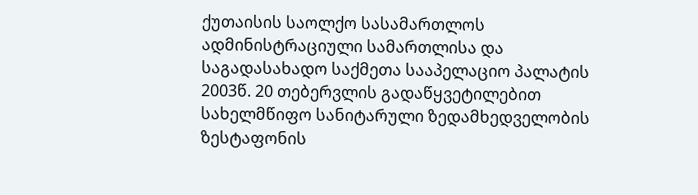ქუთაისის საოლქო სასამართლოს ადმინისტრაციული სამართლისა და საგადასახადო საქმეთა სააპელაციო პალატის 2003წ. 20 თებერვლის გადაწყვეტილებით სახელმწიფო სანიტარული ზედამხედველობის ზესტაფონის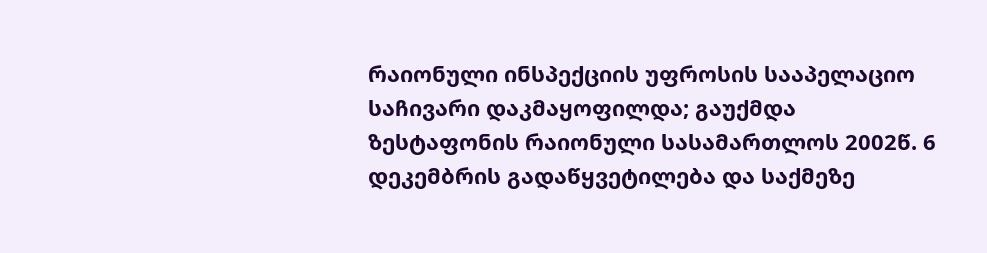რაიონული ინსპექციის უფროსის სააპელაციო საჩივარი დაკმაყოფილდა; გაუქმდა ზესტაფონის რაიონული სასამართლოს 2002წ. 6 დეკემბრის გადაწყვეტილება და საქმეზე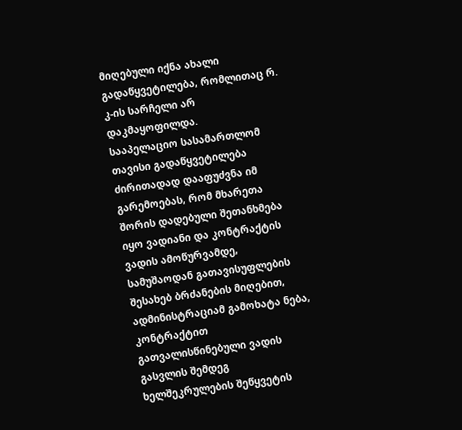მიღებული იქნა ახალი გადაწყვეტილება, რომლითაც რ. კ-ის სარჩელი არ დაკმაყოფილდა.
სააპელაციო სასამართლომ თავისი გადაწყვეტილება ძირითადად დააფუძვნა იმ გარემოებას, რომ მხარეთა შორის დადებული შეთანხმება იყო ვადიანი და კონტრაქტის ვადის ამოწურვამდე, სამუშაოდან გათავისუფლების შესახებ ბრძანების მიღებით, ადმინისტრაციამ გამოხატა ნება, კონტრაქტით გათვალისწინებული ვადის გასვლის შემდეგ ხელშეკრულების შეწყვეტის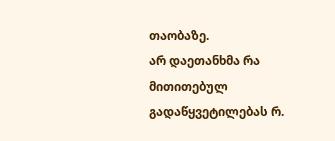თაობაზე.
არ დაეთანხმა რა მითითებულ გადაწყვეტილებას რ.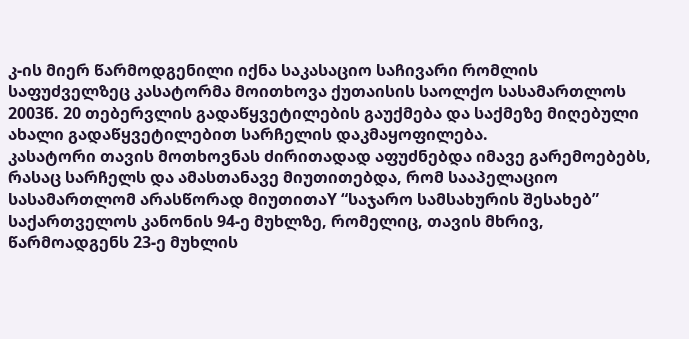კ-ის მიერ წარმოდგენილი იქნა საკასაციო საჩივარი რომლის საფუძველზეც კასატორმა მოითხოვა ქუთაისის საოლქო სასამართლოს 2003წ. 20 თებერვლის გადაწყვეტილების გაუქმება და საქმეზე მიღებული ახალი გადაწყვეტილებით სარჩელის დაკმაყოფილება.
კასატორი თავის მოთხოვნას ძირითადად აფუძნებდა იმავე გარემოებებს, რასაც სარჩელს და ამასთანავე მიუთითებდა, რომ სააპელაციო სასამართლომ არასწორად მიუთითაY “საჯარო სამსახურის შესახებ” საქართველოს კანონის 94-ე მუხლზე, რომელიც, თავის მხრივ, წარმოადგენს 23-ე მუხლის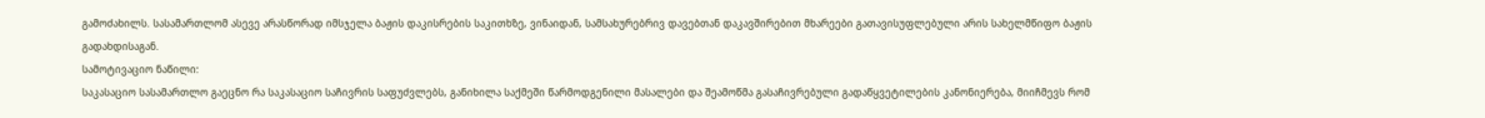გამოძახილს. სასამართლომ ასევე არასწორად იმსჯელა ბაჟის დაკისრების საკითხზე, ვინაიდან, სამსახურებრივ დავებთან დაკავშირებით მხარეები გათავისუფლებული არის სახელმწიფო ბაჟის გადახდისაგან.
სამოტივაციო ნაწილი:
საკასაციო სასამართლო გაეცნო რა საკასაციო საჩივრის საფუძვლებს, განიხილა საქმეში წარმოდგენილი მასალები და შეამოწმა გასაჩივრებული გადაწყვეტილების კანონიერება, მიიჩმევს რომ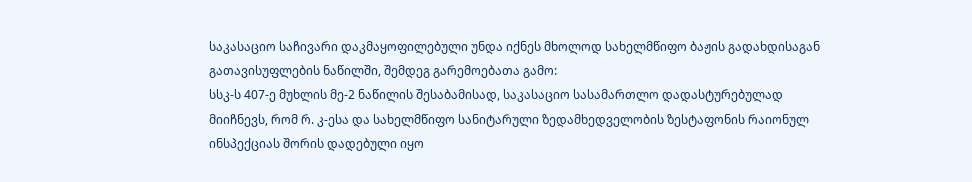საკასაციო საჩივარი დაკმაყოფილებული უნდა იქნეს მხოლოდ სახელმწიფო ბაჟის გადახდისაგან გათავისუფლების ნაწილში, შემდეგ გარემოებათა გამო:
სსკ-ს 407-ე მუხლის მე-2 ნაწილის შესაბამისად, საკასაციო სასამართლო დადასტურებულად მიიჩნევს, რომ რ. კ-ესა და სახელმწიფო სანიტარული ზედამხედველობის ზესტაფონის რაიონულ ინსპექციას შორის დადებული იყო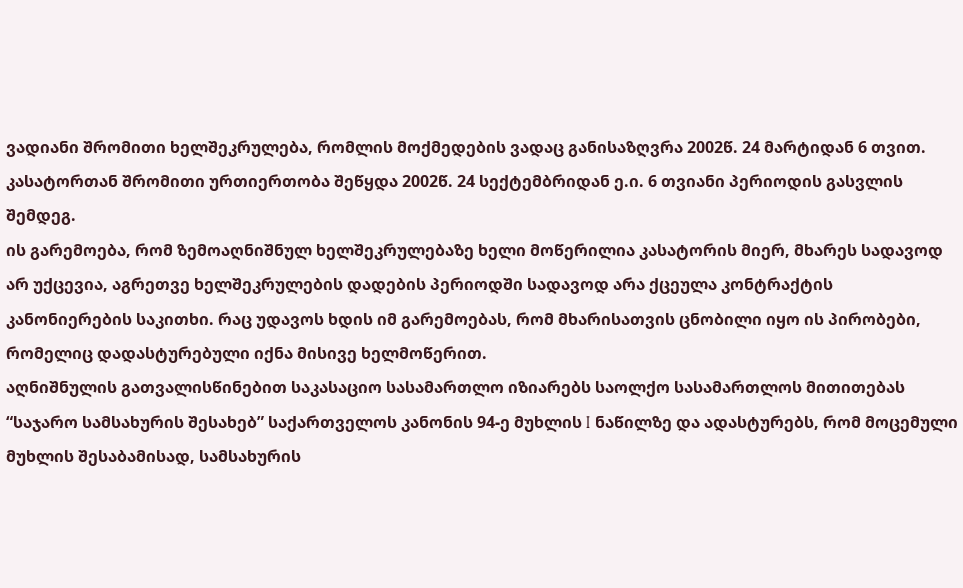ვადიანი შრომითი ხელშეკრულება, რომლის მოქმედების ვადაც განისაზღვრა 2002წ. 24 მარტიდან 6 თვით.
კასატორთან შრომითი ურთიერთობა შეწყდა 2002წ. 24 სექტემბრიდან ე.ი. 6 თვიანი პერიოდის გასვლის შემდეგ.
ის გარემოება, რომ ზემოაღნიშნულ ხელშეკრულებაზე ხელი მოწერილია კასატორის მიერ, მხარეს სადავოდ არ უქცევია, აგრეთვე ხელშეკრულების დადების პერიოდში სადავოდ არა ქცეულა კონტრაქტის კანონიერების საკითხი. რაც უდავოს ხდის იმ გარემოებას, რომ მხარისათვის ცნობილი იყო ის პირობები, რომელიც დადასტურებული იქნა მისივე ხელმოწერით.
აღნიშნულის გათვალისწინებით საკასაციო სასამართლო იზიარებს საოლქო სასამართლოს მითითებას “საჯარო სამსახურის შესახებ” საქართველოს კანონის 94-ე მუხლის I ნაწილზე და ადასტურებს, რომ მოცემული მუხლის შესაბამისად, სამსახურის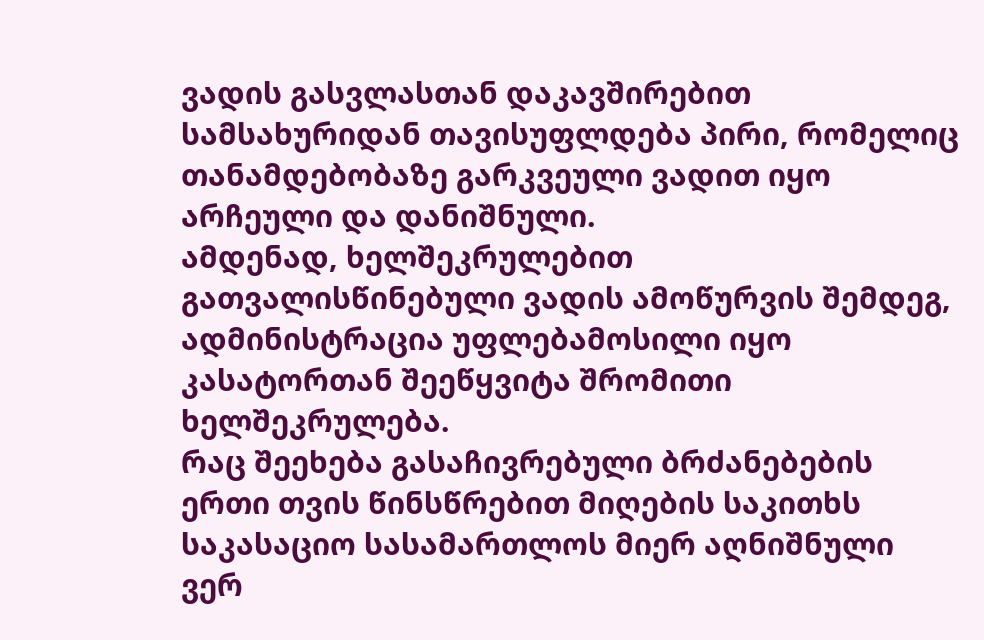ვადის გასვლასთან დაკავშირებით სამსახურიდან თავისუფლდება პირი, რომელიც თანამდებობაზე გარკვეული ვადით იყო არჩეული და დანიშნული.
ამდენად, ხელშეკრულებით გათვალისწინებული ვადის ამოწურვის შემდეგ, ადმინისტრაცია უფლებამოსილი იყო კასატორთან შეეწყვიტა შრომითი ხელშეკრულება.
რაც შეეხება გასაჩივრებული ბრძანებების ერთი თვის წინსწრებით მიღების საკითხს საკასაციო სასამართლოს მიერ აღნიშნული ვერ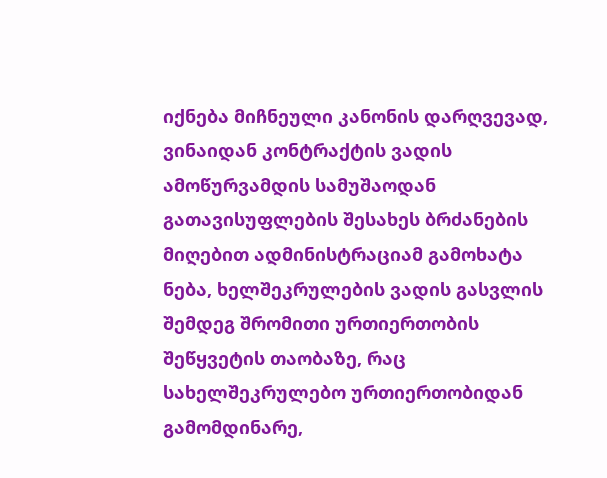იქნება მიჩნეული კანონის დარღვევად, ვინაიდან კონტრაქტის ვადის ამოწურვამდის სამუშაოდან გათავისუფლების შესახეს ბრძანების მიღებით ადმინისტრაციამ გამოხატა ნება, ხელშეკრულების ვადის გასვლის შემდეგ შრომითი ურთიერთობის შეწყვეტის თაობაზე, რაც სახელშეკრულებო ურთიერთობიდან გამომდინარე,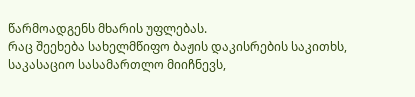წარმოადგენს მხარის უფლებას.
რაც შეეხება სახელმწიფო ბაჟის დაკისრების საკითხს, საკასაციო სასამართლო მიიჩნევს,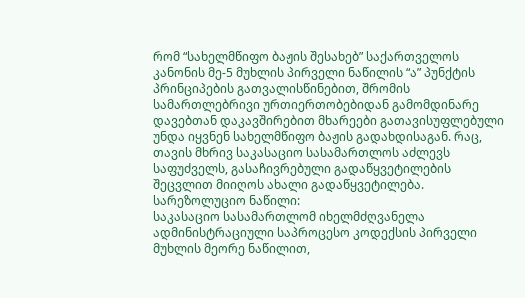რომ “სახელმწიფო ბაჟის შესახებ” საქართველოს კანონის მე-5 მუხლის პირველი ნაწილის “ა” პუნქტის პრინციპების გათვალისწინებით, შრომის სამართლებრივი ურთიერთობებიდან გამომდინარე დავებთან დაკავშირებით მხარეები გათავისუფლებული უნდა იყვნენ სახელმწიფო ბაჟის გადახდისაგან. რაც, თავის მხრივ საკასაციო სასამართლოს აძლევს საფუძველს, გასაჩივრებული გადაწყვეტილების შეცვლით მიიღოს ახალი გადაწყვეტილება.
სარეზოლუციო ნაწილი:
საკასაციო სასამართლომ იხელმძღვანელა ადმინისტრაციული საპროცესო კოდექსის პირველი მუხლის მეორე ნაწილით,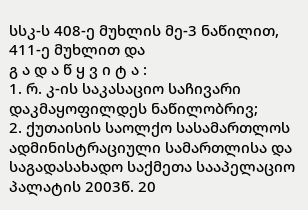სსკ-ს 408-ე მუხლის მე-3 ნაწილით, 411-ე მუხლით და
გ ა დ ა წ ყ ვ ი ტ ა :
1. რ. კ-ის საკასაციო საჩივარი დაკმაყოფილდეს ნაწილობრივ;
2. ქუთაისის საოლქო სასამართლოს ადმინისტრაციული სამართლისა და საგადასახადო საქმეთა სააპელაციო პალატის 2003წ. 20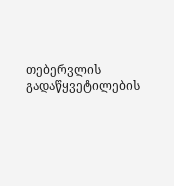თებერვლის გადაწყვეტილების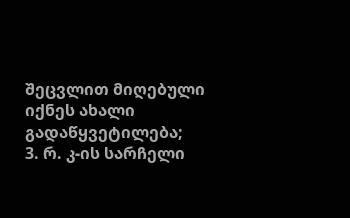შეცვლით მიღებული იქნეს ახალი გადაწყვეტილება;
3. რ. კ-ის სარჩელი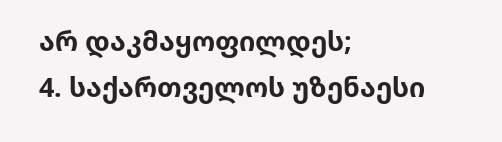არ დაკმაყოფილდეს;
4. საქართველოს უზენაესი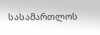სასამართლოს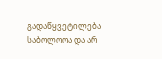გადაწყვეტილება საბოლოოა და არ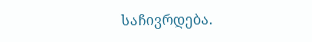საჩივრდება.